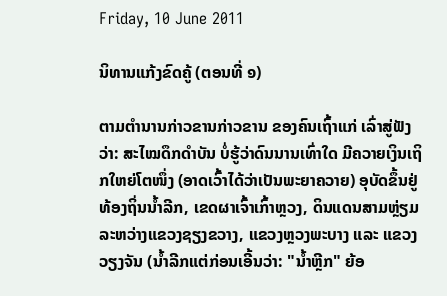Friday, 10 June 2011

ນິທານແກ້ງຂົດຄູ້ (ຕອນທີ່ ໑)

ຕາມຕໍານານກ່າວຂານກ່າວຂານ ຂອງຄົນເຖົ້າແກ່ ເລົ່າສູ່ຟັງວ່າ: ສະໄໝດຶກດໍາບັນ ບໍ່ຮູ້ວ່າດົນນານເທົ່າໃດ ມີຄວາຍເງິນເຖິກໃຫຍ່ໂຕໜຶ່ງ (ອາດເວົ້າໄດ້ວ່າເປັນພະຍາຄວາຍ) ອຸບັດຂຶ້ນຢູ່ທ້ອງຖິ່ນນໍ້າລີກ, ເຂດຜາເຈົ້າເກົ້າຫຼວງ, ດິນແດນສາມຫຼ່ຽມລະຫວ່າງແຂວງຊຽງຂວາງ, ແຂວງຫຼວງພະບາງ ແລະ ແຂວງວຽງຈັນ (ນໍ້າລີກແຕ່ກ່ອນເອີ້ນວ່າ: "ນໍ້າຫຼີກ" ຍ້ອ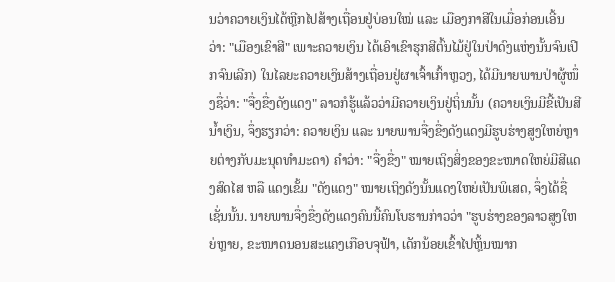ນວ່າຄວາຍເງິນໄດ້ຫຼີກໄປສ້າງເຖື່ອນຢູ່ບ່ອນໃໝ່ ແລະ ເມືອງກາສີໃນເມື່ອກ່ອນເອີ້ນວ່າ: "ເມືອງເຂົາສີ" ເພາະຄວາຍເງິນ ໄດ້ເອົາເຂົາຮຸກສີຕົ້ນໄມ້ຢູ່ໃນປ່າດົງແຫ່ງນັ້ນຈົນເປີກຈົນເລີກ) ໃນໄລຍະຄວາຍເງິນສ້າງເຖື່ອນຢູ່ຜາເຈົ້າເກົ້າຫຼວງ, ໄດ້ມີນາຍພານປ່າຜູ້ໜຶ່ງຊື່ວ່າ: "ຈື່ງຂື່ງດັງແດງ" ລາວກໍຮູ້ແລ້ວວ່າມີຄວາຍເງິນຢູ່ຖິ່ນນັ້ນ (ຄວາຍເງິນມີຂີ້ເປັນສີນໍ້າເງິນ, ຈຶ່ງຮຽກວ່າ: ຄວາຍເງິນ ແລະ ນາຍພານຈື່ງຂື່ງດັງແດງມີຮູບຮ່າງສູງໃຫຍ່ຫຼາຍຕ່າງກັບມະນຸດທໍາມະດາ) ຄໍາວ່າ: "ຈື່ງຂື່ງ" ໝາຍເຖິງສິ່ງຂອງຂະໜາດໃຫຍ່ມີສີແດງສົດໄສ ຫລື ແດງເຂັ້ມ "ດັງແດງ" ໝາຍເຖິງດັງນັ້ນແດງໃຫຍ່ເປັນພິເສດ, ຈຶ່ງໄດ້ຊື່ເຊັ່ນນັ້ນ. ນາຍພານຈື່ງຂື່ງດັງແດງຄົນນີ້ຄົນໂບຮານກ່າວວ່າ "ຮູບຮ່າງຂອງລາວສູງໃຫຍ່ຫຼາຍ, ຂະໜາດນອນສະແຄງເກືອບຈຸຟ້າ, ເດັກນ້ອຍເຂົ້າໄປຫຼິ້ນໝາກ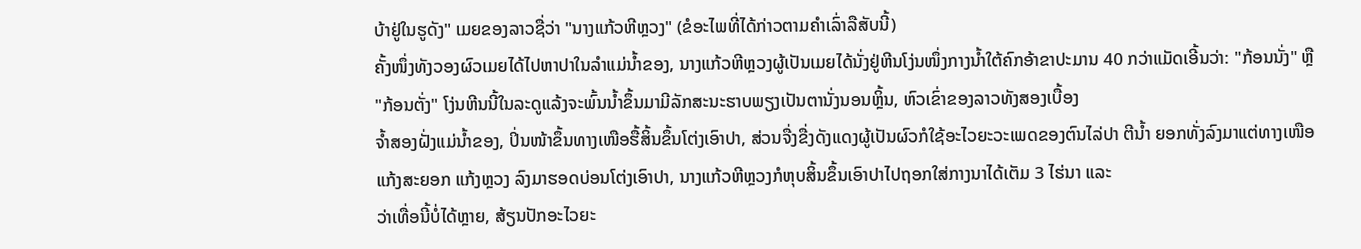ບ້າຢູ່ໃນຮູດັງ" ເມຍຂອງລາວຊື່ວ່າ "ນາງແກ້ວຫີຫຼວງ" (ຂໍອະໄພທີ່ໄດ້ກ່າວຕາມຄໍາເລົ່າລືສັບນີ້)
ຄັ້ງໜຶ່ງທັງວອງຜົວເມຍໄດ້ໄປຫາປາໃນລໍາແມ່ນໍ້າຂອງ, ນາງແກ້ວຫີຫຼວງຜູ້ເປັນເມຍໄດ້ນັ່ງຢູ່ຫີນໂງ່ນໜຶ່ງກາງນໍ້າໃຕ້ຄົກອ້າຂາປະມານ 40 ກວ່າແມັດເອີ້ນວ່າ: "ກ້ອນນັ່ງ" ຫຼື "ກ້ອນຕັ່ງ" ໂງ່ນຫີນນີ້ໃນລະດູແລ້ງຈະພົ້ນນໍ້າຂຶ້ນມາມີລັກສະນະຮາບພຽງເປັນຕານັ່ງນອນຫຼິ້ນ, ຫົວເຂົ່າຂອງລາວທັງສອງເບື້ອງ
ຈໍ້າສອງຝັ່ງແມ່ນໍ້າຂອງ, ປິ່ນໜ້າຂຶ້ນທາງເໜືອຮື້ສິ້ນຂຶ້ນໂຕ່ງເອົາປາ, ສ່ວນຈື່ງຂື່ງດັງແດງຜູ້ເປັນຜົວກໍໃຊ້ອະໄວຍະວະເພດຂອງຕົນໄລ່ປາ ຕີນໍ້າ ຍອກທັ່ງລົງມາແຕ່ທາງເໜືອ ແກ້ງສະຍອກ ແກ້ງຫຼວງ ລົງມາຮອດບ່ອນໂຕ່ງເອົາປາ, ນາງແກ້ວຫີຫຼວງກໍຫຸບສິ້ນຂຶ້ນເອົາປາໄປຖອກໃສ່ກາງນາໄດ້ເຕັມ 3 ໄຮ່ນາ ແລະ
ວ່າເທື່ອນີ້ບໍ່ໄດ້ຫຼາຍ, ສ້ຽນປັກອະໄວຍະ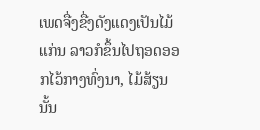ເພດຈື່ງຂື່ງດັງແດງເປັນໄມ້ແກ່ນ ລາວກໍຂຶ້ນໄປຖອດອອກໄວ້ກາງທົ່ງນາ, ໄມ້ສ້ຽນນັ້ນ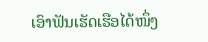ເອົາຟັນເຮັດເຮືອໄດ້ໜຶ່ງ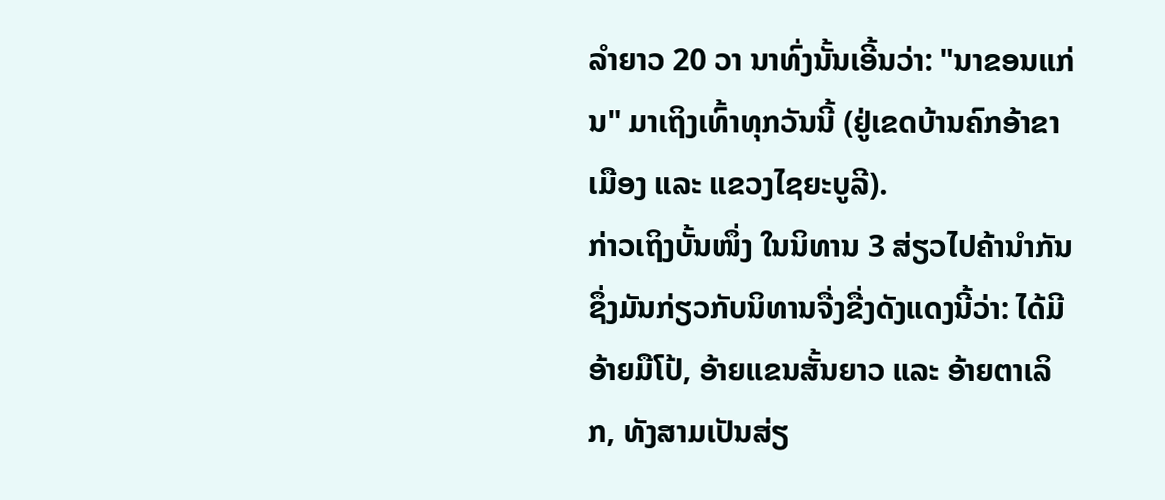ລໍາຍາວ 20 ວາ ນາທົ່ງນັ້ນເອີ້ນວ່າ: "ນາຂອນແກ່ນ" ມາເຖິງເທົ້າທຸກວັນນີ້ (ຢູ່ເຂດບ້ານຄົກອ້າຂາເມືອງ ແລະ ແຂວງໄຊຍະບູລີ).
ກ່າວເຖິງບັ້ນໜຶ່ງ ໃນນິທານ 3 ສ່ຽວໄປຄ້ານໍາກັນ ຊຶ່ງມັນກ່ຽວກັບນິທານຈື່ງຂື່ງດັງແດງນີ້ວ່າ: ໄດ້ມີອ້າຍມືໂປ້, ອ້າຍແຂນສັ້ນຍາວ ແລະ ອ້າຍຕາເລິກ, ທັງສາມເປັນສ່ຽ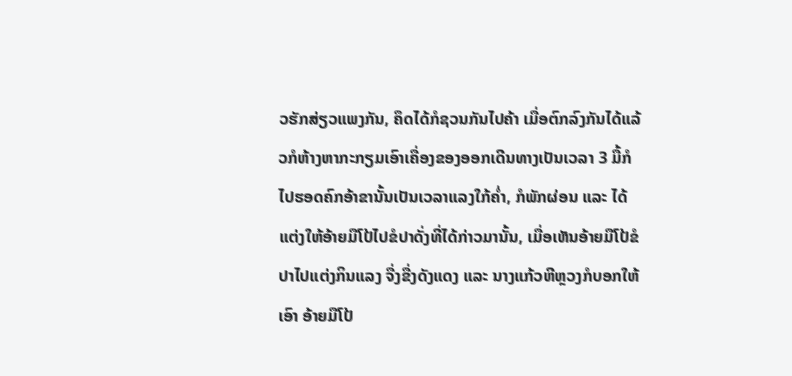ວຮັກສ່ຽວແພງກັນ, ຄຶດໄດ້ກໍຊວນກັນໄປຄ້າ ເມື່ອຕົກລົງກັນໄດ້ແລ້ວກໍຫ້າງຫາກະກຽມເອົາເຄື່ອງຂອງອອກເດີນທາງເປັນເວລາ 3 ມື້ກໍໄປຮອດຄົກອ້າຂານັ້ນເປັນເວລາແລງໃກ້ຄໍ່າ, ກໍພັກຜ່ອນ ແລະ ໄດ້ແຕ່ງໃຫ້ອ້າຍມືໂປ້ໄປຂໍປາດັ່ງທີ່ໄດ້ກ່າວມານັ້ນ, ເມື່ອເຫັນອ້າຍມືໂປ້ຂໍປາໄປແຕ່ງກິນແລງ ຈື່ງຂື່ງດັງແດງ ແລະ ນາງແກ້ວຫີຫຼວງກໍບອກໃຫ້ເອົາ ອ້າຍມືໂປ້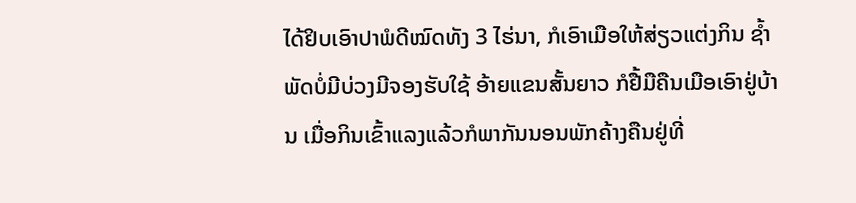ໄດ້ຢິບເອົາປາພໍດີໝົດທັງ 3 ໄຮ່ນາ, ກໍເອົາເມືອໃຫ້ສ່ຽວແຕ່ງກິນ ຊໍ້າພັດບໍ່ມີບ່ວງມີຈອງຮັບໃຊ້ ອ້າຍແຂນສັ້ນຍາວ ກໍຢື້ມືຄືນເມືອເອົາຢູ່ບ້ານ ເມື່ອກິນເຂົ້າແລງແລ້ວກໍພາກັນນອນພັກຄ້າງຄືນຢູ່ທີ່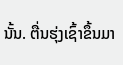ນັ້ນ. ຕື່ນຮຸ່ງເຊົ້າຂຶ້ນມາ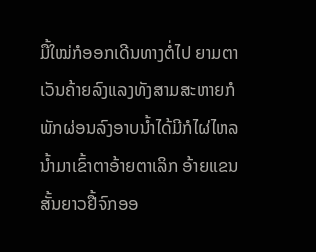ມື້ໃໝ່ກໍອອກເດີນທາງຕໍ່ໄປ ຍາມຕາເວັນຄ້າຍລົງແລງທັງສາມສະຫາຍກໍພັກຜ່ອນລົງອາບນໍ້າໄດ້ມີກໍໄຜ່ໄຫລນໍ້າມາເຂົ້າຕາອ້າຍຕາເລິກ ອ້າຍແຂນສັ້ນຍາວຢື້ຈົກອອ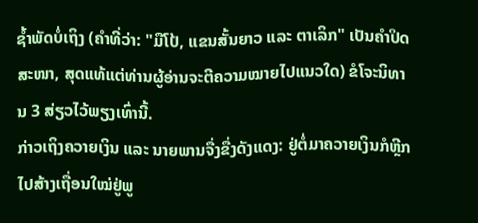ຊໍ້າພັດບໍ່ເຖິງ (ຄໍາທີ່ວ່າ: "ມືໂປ້, ແຂນສັ້ນຍາວ ແລະ ຕາເລິກ" ເປັນຄໍາປິດສະໜາ, ສຸດແທ້ແຕ່ທ່ານຜູ້ອ່ານຈະຕີຄວາມໝາຍໄປແນວໃດ) ຂໍໂຈະນິທານ 3 ສ່ຽວໄວ້ພຽງເທົ່ານີ້.
ກ່າວເຖິງຄວາຍເງິນ ແລະ ນາຍພານຈື່ງຂື່ງດັງແດງ: ຢູ່ຕໍ່ມາຄວາຍເງິນກໍຫຼີກໄປສ້າງເຖື່ອນໃໝ່ຢູ່ພູ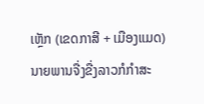ເຫຼັກ (ເຂດກາສີ + ເມືອງແມດ) ນາຍພານຈື່ງຂື່ງລາວກໍກໍາສະ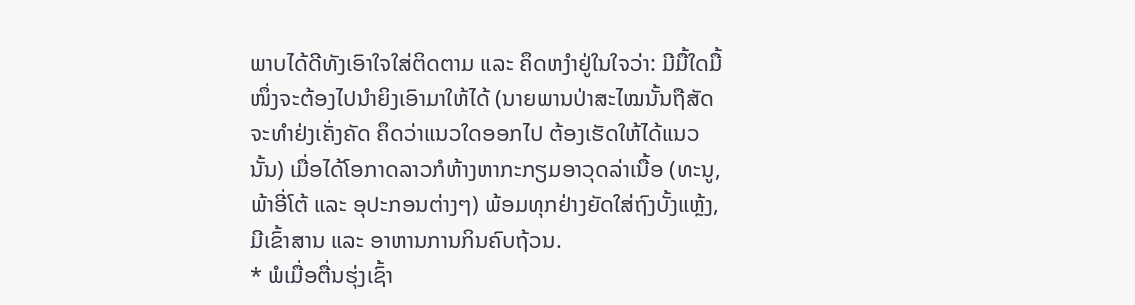ພາບໄດ້ດີທັງເອົາໃຈໃສ່ຕິດຕາມ ແລະ ຄຶດຫງໍາຢູ່ໃນໃຈວ່າ: ມີມື້ໃດມື້ໜຶ່ງຈະຕ້ອງໄປນໍາຍິງເອົາມາໃຫ້ໄດ້ (ນາຍພານປ່າສະໄໝນັ້ນຖືສັດຈະທໍາຢ່ງເຄັ່ງຄັດ ຄຶດວ່າແນວໃດອອກໄປ ຕ້ອງເຮັດໃຫ້ໄດ້ແນວນັ້ນ) ເມື່ອໄດ້ໂອກາດລາວກໍຫ້າງຫາກະກຽມອາວຸດລ່າເນື້ອ (ທະນູ, ພ້າອີ່ໂຕ້ ແລະ ອຸປະກອນຕ່າງໆ) ພ້ອມທຸກຢ່າງຍັດໃສ່ຖົງບັ້ງແຫຼ້ງ, ມີເຂົ້າສານ ແລະ ອາຫານການກິນຄົບຖ້ວນ.
* ພໍເມື່ອຕື່ນຮຸ່ງເຊົ້າ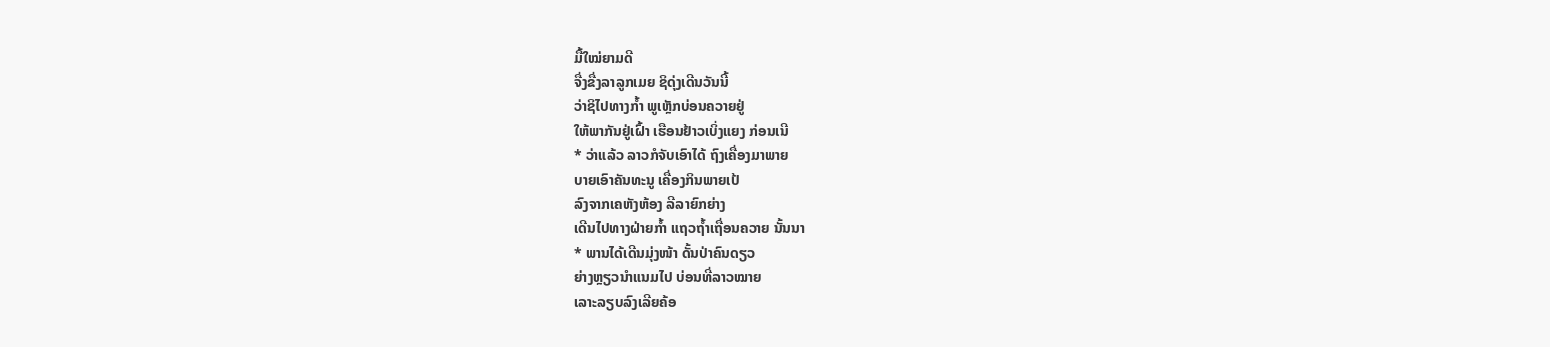ມື້ໃໝ່ຍາມດີ
ຈື່ງຂື່ງລາລູກເມຍ ຊິດຸ່ງເດີນວັນນີ້
ວ່າຊິໄປທາງກໍ້າ ພູເຫຼັກບ່ອນຄວາຍຢູ່
ໃຫ້ພາກັນຢູ່ເຝົ້າ ເຮືອນຢ້າວເບິ່ງແຍງ ກ່ອນເນີ
* ວ່າແລ້ວ ລາວກໍຈັບເອົາໄດ້ ຖົງເຄື່ອງມາພາຍ
ບາຍເອົາຄັນທະນູ ເຄື່ອງກິນພາຍເປ້
ລົງຈາກເຄຫັງຫ້ອງ ລີລາຍົກຍ່າງ
ເດີນໄປທາງຝ່າຍກໍ້າ ແຖວຖໍ້າເຖື່ອນຄວາຍ ນັ້ນນາ
* ພານໄດ້ເດີນມຸ່ງໜ້າ ດັ້ນປ່າຄົນດຽວ
ຍ່າງຫຼຽວນໍາແນມໄປ ບ່ອນທີ່ລາວໝາຍ
ເລາະລຽບລົງເລີຍຄ້ອ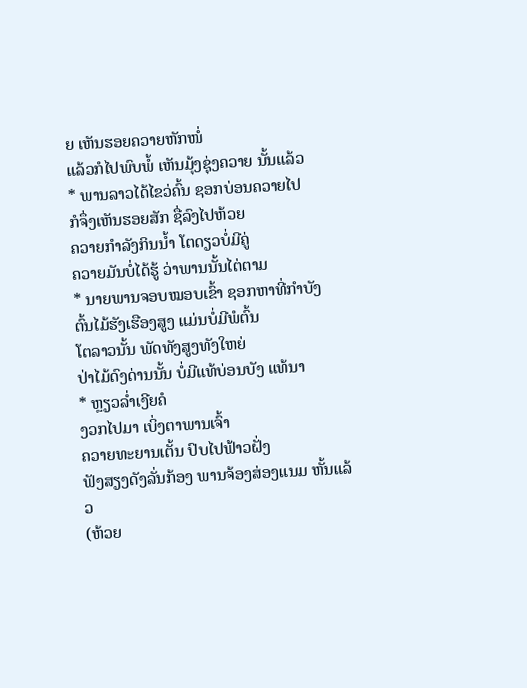ຍ ເຫັນຮອຍຄວາຍຫັກໜໍ່
ແລ້ວກໍໄປພົບພໍ້ ເຫັນມຸ້ງຊຸ່ງຄວາຍ ນັ້ນແລ້ວ
* ພານລາວໄດ້ໄຂວ່ຄົ້ນ ຊອກບ່ອນຄວາຍໄປ
ກໍຈຶ່ງເຫັນຮອຍສັກ ຊື່ລົງໄປຫ້ວຍ
ຄວາຍກໍາລັງກິນນໍ້າ ໂຕດຽວບໍ່ມີຄູ່
ຄວາຍມັນບໍ່ໄດ້ຮູ້ ວ່າພານນັ້ນໄຕ່ຕາມ
* ນາຍພານຈອບໝອບເຂົ້າ ຊອກຫາທີ່ກໍາບັງ
ຕົ້ນໄມ້ຮັງເຮືອງສູງ ແມ່ນບໍ່ມີພໍຕົ້ນ
ໂຕລາວນັ້ນ ພັດທັງສູງທັງໃຫຍ່
ປ່າໄມ້ດົງດ່ານນັ້ນ ບໍ່ມີແທ້ບ່ອນບັງ ແທ້ນາ
* ຫຼຽວລໍ່າເງີຍຄໍ
ງວກໄປມາ ເບິ່ງຕາພານເຈົ້າ
ຄວາຍທະຍານເຕັ້ນ ປົບໄປຟ້າວຝັ່ງ
ຟັງສຽງດັງລັ່ນກ້ອງ ພານຈ້ອງສ່ອງແນມ ຫັ້ນແລ້ວ
(ຫ້ວຍ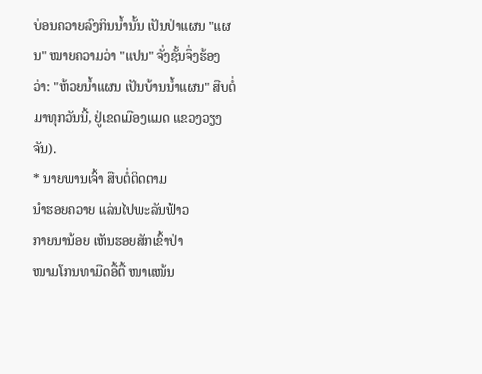ບ່ອນຄວາຍລົງກິນນໍ້ານັ້ນ ເປັນປ່າແຜນ "ແຜນ" ໝາຍຄວາມວ່າ "ແປນ" ຈັ່ງຊັ້ນຈຶ່ງຮ້ອງ
ວ່າ: "ຫ້ວຍນໍ້າແຜນ ເປັນບ້ານນໍ້າແຜນ" ສືບຕໍ່ມາທຸກວັນນີ້, ຢູ່ເຂດເມືອງແມດ ແຂວງວຽງຈັນ).
* ນາຍພານເຈົ້າ ສືບຕໍ່ຕິດຕາມ
ນໍາຮອຍຄວາຍ ແລ່ນໄປພະລັນຟ້າວ
ກາຍນານ້ອຍ ເຫັນຮອຍສັກເຂົ້າປ່າ
ໜາມໂກນທາມືດອື້ຕື້ ໜາແໜ້ນ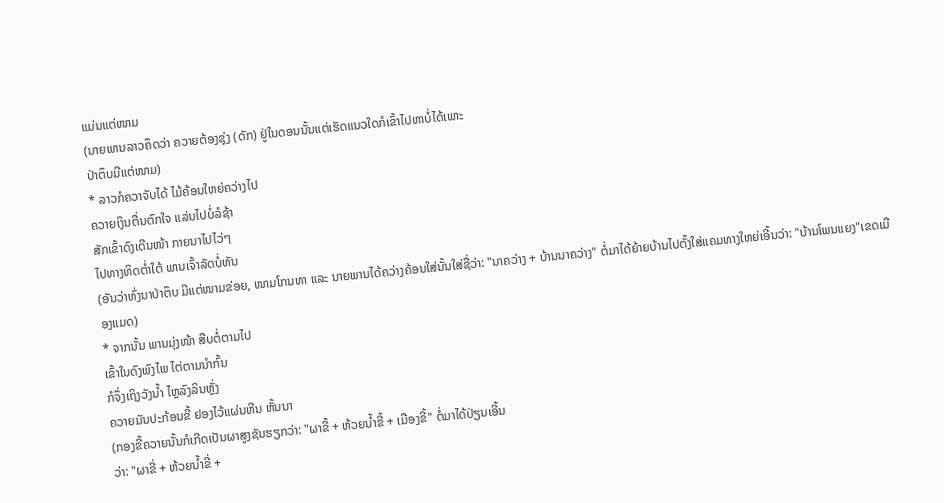ແມ່ນແຕ່ໜາມ
(ນາຍພານລາວຄຶດວ່າ ຄວາຍຕ້ອງຊຸ່ງ (ດັກ) ຢູ່ໃນດອນນັ້ນແຕ່ເຮັດແນວໃດກໍເຂົ້າໄປຫາບໍ່ໄດ້ເພາະ
ປ່າຕຶບມີແຕ່ໜາມ)
* ລາວກໍຄວາຈັບໄດ້ ໄມ້ຄ້ອນໃຫຍ່ຄວ່າງໄປ
ຄວາຍເງິນຕື່ນຕົກໃຈ ແລ່ນໄປບໍ່ລໍຊ້າ
ສັກເຂົ້າດົງເດີນໜ້າ ກາຍນາໄປໄວ່ໆ
ໄປທາງທິດຕໍ່າໃຕ້ ພານເຈົ້າລັດບໍ່ທັນ
(ອັນວ່າທົ່ງນາປ່າຕຶບ ມີແຕ່ໜາມຂ່ອຍ, ໜາມໂກນທາ ແລະ ນາຍພານໄດ້ຄວ່າງຄ້ອນໃສ່ນັ້ນໃສ່ຊື່ວ່າ: "ນາຄວ່າງ + ບ້ານນາຄວ່າງ" ຕໍ່ມາໄດ້ຍ້າຍບ້ານໄປຕັ້ງໃສ່ແຄມທາງໃຫຍ່ເອີ້ນວ່າ: "ບ້ານໂພນແຍງ"ເຂດເມືອງແມດ)
* ຈາກນັ້ນ ພານມຸ່ງໜ້າ ສືບຕໍ່ຕາມໄປ
ເຂົ້າໃນດົງພົງໄພ ໄຕ່ຕາມນໍາກົ້ນ
ກໍຈຶ່ງເຖິງວັງນໍ້າ ໄຫຼລົງລິນຫຼັ່ງ
ຄວາຍມັນປະກ້ອນຂີ້ ຢອງໄວ້ແຜ່ນຫີນ ຫັ້ນນາ
(ກອງຂີ້ຄວາຍນັ້ນກໍເກີດເປັນຜາສູງຊັນຮຽກວ່າ: "ຜາຂີ້ + ຫ້ວຍນໍ້າຂີ້ + ເມືອງຂີ້" ຕໍ່ມາໄດ້ປ່ຽນເອີ້ນ
ວ່າ: "ຜາຂີ່ + ຫ້ວຍນໍ້າຂີ່ +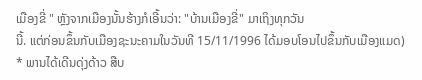ເມືອງຂີ່ " ຫຼັງຈາກເມືອງນັ້ນຮ້າງກໍເອີ້ນວ່າ: "ບ້ານເມືອງຂີ່" ມາເຖິງທຸກວັນ
ນີ້. ແຕ່ກ່ອນຂຶ້ນກັບເມືອງຊະນະຄາມໃນວັນທີ 15/11/1996 ໄດ້ມອບໂອນໄປຂຶ້ນກັບເມືອງແມດ)
* ພານໄດ້ເດີນດຸ່ງດ້າວ ສືບ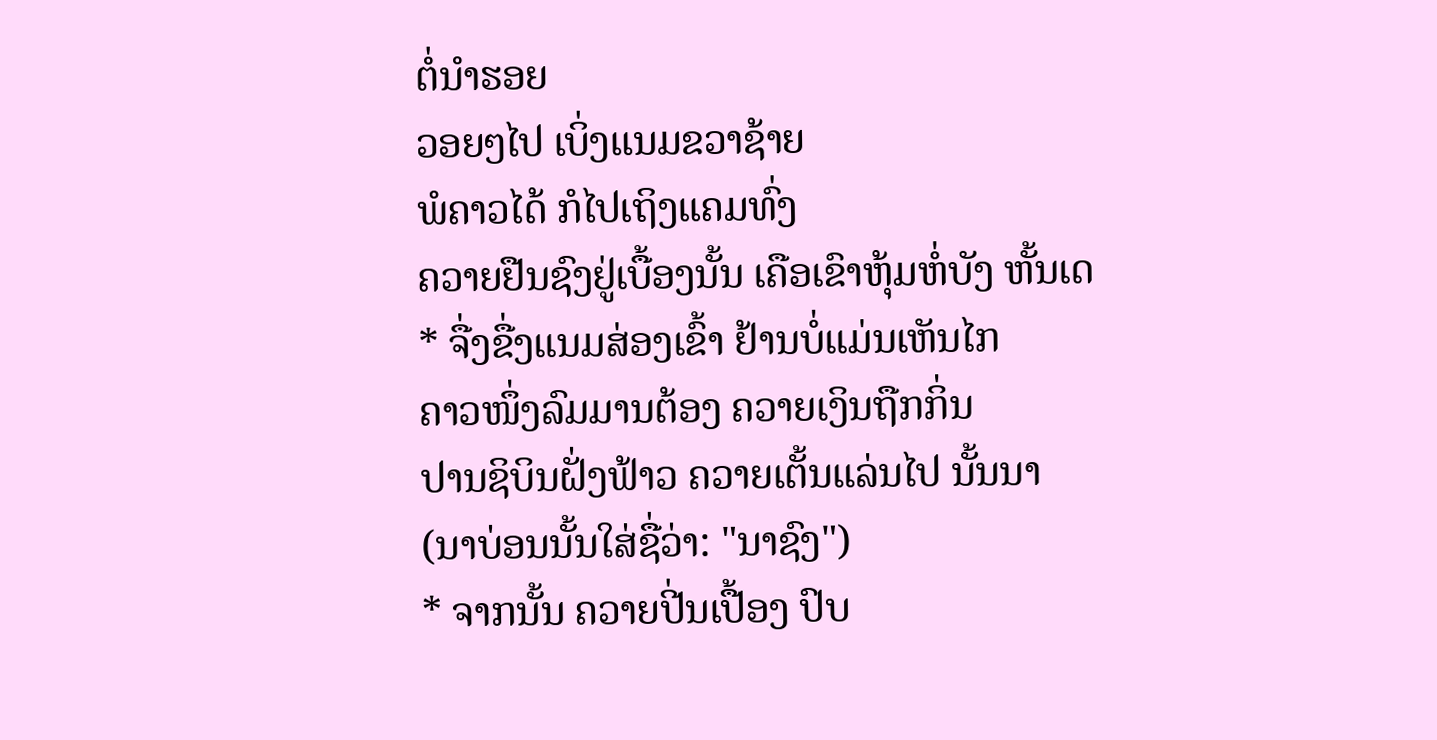ຕໍ່ນໍາຮອຍ
ວອຍໆໄປ ເບິ່ງແນມຂວາຊ້າຍ
ພໍຄາວໄດ້ ກໍໄປເຖິງແຄມທົ່ງ
ຄວາຍຢືນຊົງຢູ່ເບື້ອງນັ້ນ ເຄືອເຂົາຫຸ້ມຫໍ່ບັງ ຫັ້ນເດ
* ຈື່ງຂື່ງແນມສ່ອງເຂົ້າ ຢ້ານບໍ່ແມ່ນເຫັນໄກ
ຄາວໜຶ່ງລົມມານຕ້ອງ ຄວາຍເງິນຖືກກິ່ນ
ປານຊິບິນຝັ່ງຟ້າວ ຄວາຍເຕັ້ນແລ່ນໄປ ນັ້ນນາ
(ນາບ່ອນນັ້ນໃສ່ຊື່ວ່າ: "ນາຊົງ")
* ຈາກນັ້ນ ຄວາຍປີ່ນເປື້ອງ ປົບ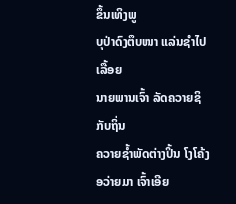ຂຶ້ນເທິງພູ
ບຸປ່າດົງຕຶບໜາ ແລ່ນຊໍາໄປເລື້ອຍ
ນາຍພານເຈົ້າ ລັດຄວາຍຊິກັບຖິ່ນ
ຄວາຍຊໍ້າພັດຕ່າງປິ້ນ ໂງໂຄ້ງອວ່າຍມາ ເຈົ້າເອີຍ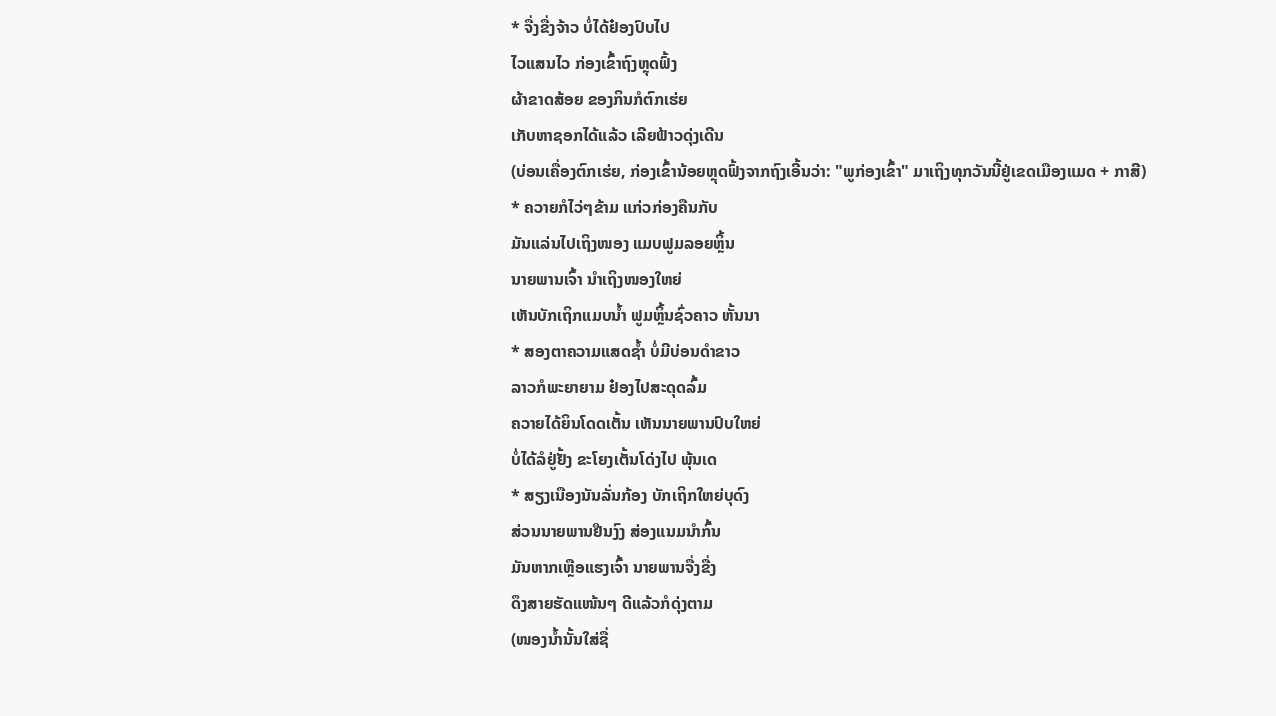* ຈື່ງຂື່ງຈ້າວ ບໍ່ໄດ້ຢ໋ອງປົບໄປ
ໄວແສນໄວ ກ່ອງເຂົ້າຖົງຫຼຸດຟົ້ງ
ຜ້າຂາດສ້ອຍ ຂອງກິນກໍຕົກເຮ່ຍ
ເກັບຫາຊອກໄດ້ແລ້ວ ເລີຍຟ້າວດຸ່ງເດີນ
(ບ່ອນເຄື່ອງຕົກເຮ່ຍ, ກ່ອງເຂົ້ານ້ອຍຫຼຸດຟົ້ງຈາກຖົງເອີ້ນວ່າ: "ພູກ່ອງເຂົ້າ" ມາເຖິງທຸກວັນນີ້ຢູ່ເຂດເມືອງແມດ + ກາສີ)
* ຄວາຍກໍໄວ່ໆຂ້າມ ແກ່ວກ່ອງຄືນກັບ
ມັນແລ່ນໄປເຖິງໜອງ ແມບຟູມລອຍຫຼິ້ນ
ນາຍພານເຈົ້າ ນໍາເຖິງໜອງໃຫຍ່
ເຫັນບັກເຖິກແມບນໍ້າ ຟູມຫຼິ້ນຊົ່ວຄາວ ຫັ້ນນາ
* ສອງຕາຄວາມແສດຊໍ້າ ບໍ່ມີບ່ອນດໍາຂາວ
ລາວກໍພະຍາຍາມ ຢ໋ອງໄປສະດຸດລົ້ມ
ຄວາຍໄດ້ຍິນໂດດເຕັ້ນ ເຫັນນາຍພານປົບໃຫຍ່
ບໍ່ໄດ້ລໍຢູ່ຢັ້ງ ຂະໂຍງເຕັ້ນໂດ່ງໄປ ພຸ້ນເດ
* ສຽງເນືອງນັນລັ່ນກ້ອງ ບັກເຖິກໃຫຍ່ບຸດົງ
ສ່ວນນາຍພານຢືນງົງ ສ່ອງແນມນໍາກົ້ນ
ມັນຫາກເຫຼືອແຮງເຈົ້າ ນາຍພານຈື່ງຂື່ງ
ດຶງສາຍຮັດແໜ້ນໆ ດີແລ້ວກໍດຸ່ງຕາມ
(ໜອງນໍ້ານັ້ນໃສ່ຊື່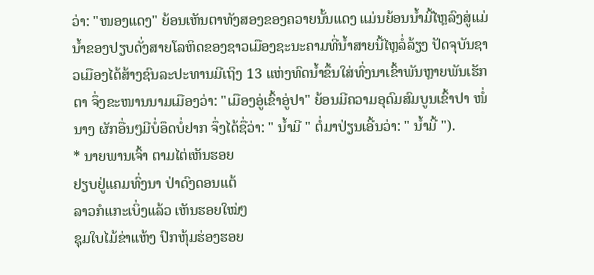ວ່າ: "ໜອງແດງ" ຍ້ອນເຫັນຕາທັງສອງຂອງຄວາຍນັ້ນແດງ ແມ່ນຍ້ອນນໍ້າມີ້ໄຫຼລົງສູ່ແມ່ນໍ້າຂອງປຽບດັ່ງສາຍໂລຫິດຂອງຊາວເມືອງຊະນະຄາມທີ່ນໍ້າສາຍນີ້ໄຫຼລໍ່ລ້ຽງ ປັດຈຸບັນຊາວເມືອງໄດ້ສ້າງຊົນລະປະທານມີເຖິງ 13 ແຫ່ງທົດນໍ້າຂຶ້ນໃສ່ທົ່ງນາເຂົ້າພັນຫຼາຍພັນເຮັກຕາ ຈຶ່ງຂະໜານນາມເມືອງວ່າ: "ເມືອງອູ່ເຂົ້າອູ່ປາ" ຍ້ອນມີຄວາມອຸດົມສົມບູນເຂົ້າປາ ໜໍ່ນາງ ຜັກອື່ນໆມີບໍ່ອຶດບໍ່ຢາກ ຈຶ່ງໄດ້ຊື່ວ່າ: " ນໍ້າມີ " ຕໍ່ມາປ່ຽນເອີ້ນວ່າ: " ນໍ້າມີ້ ").
* ນາຍພານເຈົ້າ ຕາມໄຕ່ເຫັນຮອຍ
ຢຽບຢູ່ແຄມທົ່ງນາ ປ່າດົງດອນແຕ້
ລາວກໍແກະເບິ່ງແລ້ວ ເຫັນຮອຍໃໝ່ໆ
ຊຸມໃບໄມ້ຂ່າແຫ້ງ ປົກຫຸ້ມຮ່ອງຮອຍ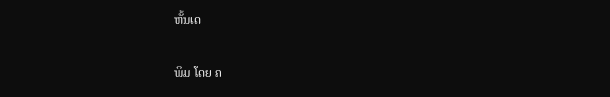ຫັ້ນເດ

ພິມ ໂດຍ ຄ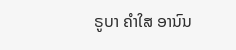ຣູບາ ຄຳໃສ ອານົນ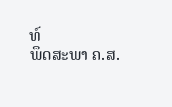ທ໌
ພຶດສະພາ ຄ.ສ.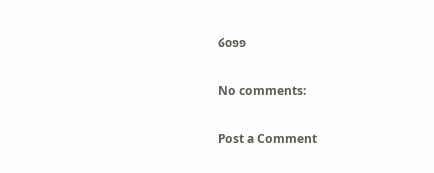໒໐໑໑

No comments:

Post a Comment